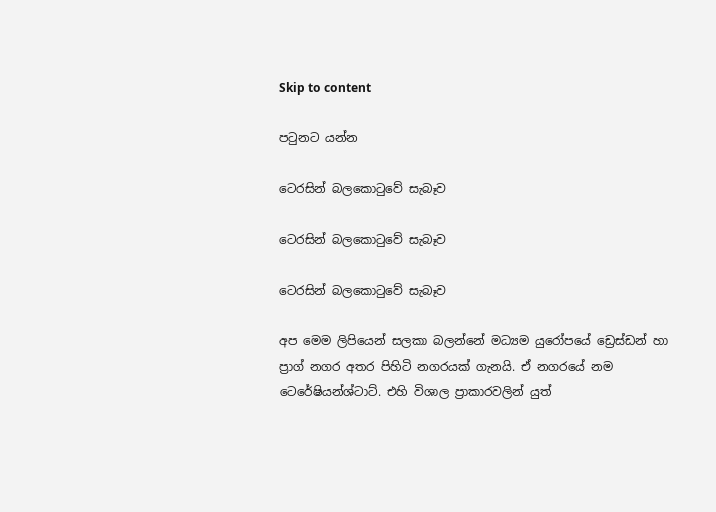Skip to content

පටුනට යන්න

ටෙරසින් බලකොටුවේ සැබෑව

ටෙරසින් බලකොටුවේ සැබෑව

ටෙරසින් බලකොටුවේ සැබෑව

අප මෙම ලිපියෙන් සලකා බලන්නේ මධ්‍යම යුරෝපයේ ඩ්‍රෙස්ඩන් හා ප්‍රාග් නගර අතර පිහිටි නගරයක් ගැනයි. ඒ නගරයේ නම ටෙරේෂියන්ශ්ටාට්. එහි විශාල ප්‍රාකාරවලින් යුත්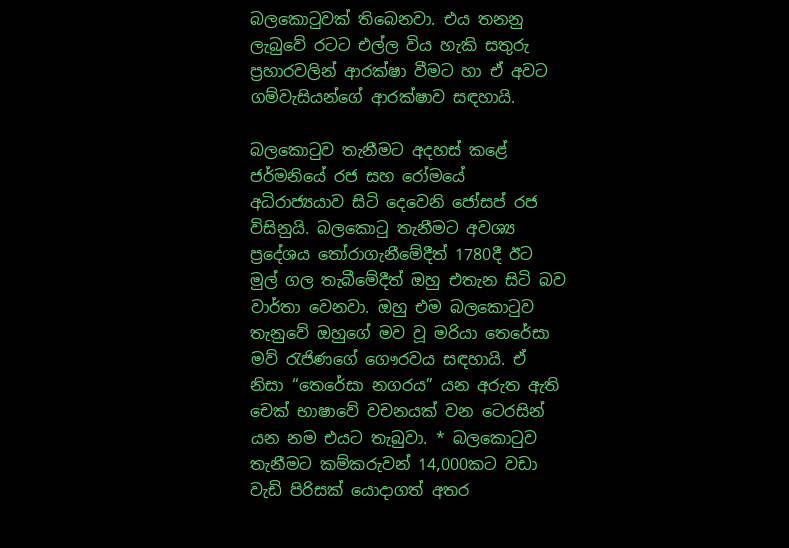බලකොටුවක් තිබෙනවා. එය තනනු ලැබුවේ රටට එල්ල විය හැකි සතුරු ප්‍රහාරවලින් ආරක්ෂා වීමට හා ඒ අවට ගම්වැසියන්ගේ ආරක්ෂාව සඳහායි.

බලකොටුව තැනීමට අදහස් කළේ ජර්මනියේ රජ සහ රෝමයේ අධිරාජ්‍යයාව සිටි දෙවෙනි ජෝසප් රජ විසිනුයි. බලකොටු තැනීමට අවශ්‍ය ප්‍රදේශය තෝරාගැනීමේදීත් 1780දී ඊට මුල් ගල තැබීමේදීත් ඔහු එතැන සිටි බව වාර්තා වෙනවා. ඔහු එම බලකොටුව තැනුවේ ඔහුගේ මව වූ මරියා තෙරේසා මව් රැජිණගේ ගෞරවය සඳහායි. ඒ නිසා “තෙරේසා නගරය” යන අරුත ඇති චෙක් භාෂාවේ වචනයක් වන ටෙරසින් යන නම එයට තැබුවා. * බලකොටුව තැනීමට කම්කරුවන් 14,000කට වඩා වැඩි පිරිසක් යොදාගත් අතර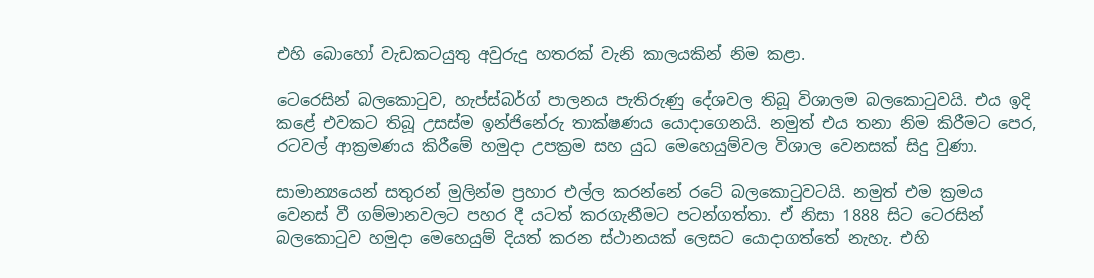එහි බොහෝ වැඩකටයුතු අවුරුදු හතරක් වැනි කාලයකින් නිම කළා.

ටෙරෙසින් බලකොටුව, හැප්ස්බර්ග් පාලනය පැතිරුණු දේශවල තිබූ විශාලම බලකොටුවයි. එය ඉදි කළේ එවකට තිබූ උසස්ම ඉන්ජිනේරු තාක්ෂණය යොදාගෙනයි. නමුත් එය තනා නිම කිරීමට පෙර, රටවල් ආක්‍රමණය කිරීමේ හමුදා උපක්‍රම සහ යුධ මෙහෙයුම්වල විශාල වෙනසක් සිදු වුණා.

සාමාන්‍යයෙන් සතුරන් මුලින්ම ප්‍රහාර එල්ල කරන්නේ රටේ බලකොටුවටයි. නමුත් එම ක්‍රමය වෙනස් වී ගම්මානවලට පහර දී යටත් කරගැනීමට පටන්ගත්තා. ඒ නිසා 1888 සිට ටෙරසින් බලකොටුව හමුදා මෙහෙයුම් දියත් කරන ස්ථානයක් ලෙසට යොදාගත්තේ නැහැ. එහි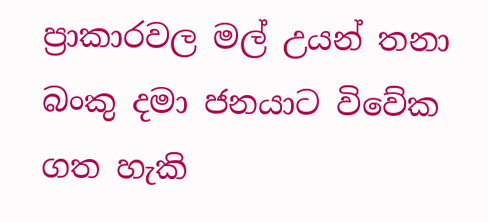ප්‍රාකාරවල මල් උයන් තනා බංකු දමා ජනයාට විවේක ගත හැකි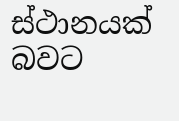ස්ථානයක් බවට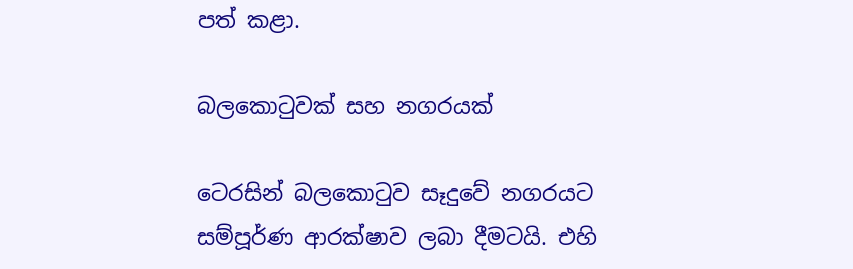පත් කළා.

බලකොටුවක් සහ නගරයක්

ටෙරසින් බලකොටුව සෑදුවේ නගරයට සම්පූර්ණ ආරක්ෂාව ලබා දීමටයි. එහි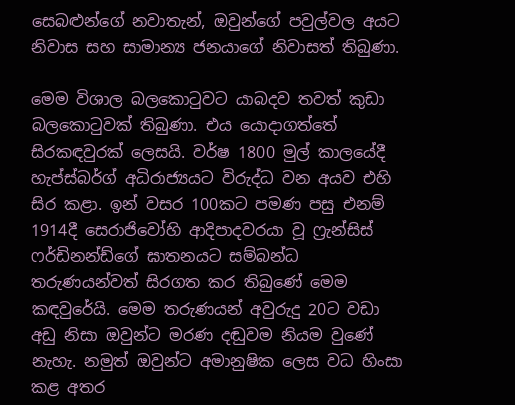සෙබළුන්ගේ නවාතැන්, ඔවුන්ගේ පවුල්වල අයට නිවාස සහ සාමාන්‍ය ජනයාගේ නිවාසත් තිබුණා.

මෙම විශාල බලකොටුවට යාබදව තවත් කුඩා බලකොටුවක් තිබුණා. එය යොදාගත්තේ සිරකඳවුරක් ලෙසයි. වර්ෂ 1800 මුල් කාලයේදී හැප්ස්බර්ග් අධිරාජ්‍යයට විරුද්ධ වන අයව එහි සිර කළා. ඉන් වසර 100කට පමණ පසු එනම් 1914දී සෙරාජිවෝහි ආදිපාදවරයා වූ ෆ්‍රැන්සිස් ෆර්ඩිනන්ඩ්ගේ ඝාතනයට සම්බන්ධ තරුණයන්වත් සිරගත කර තිබුණේ මෙම කඳවුරේයි. මෙම තරුණයන් අවුරුදු 20ට වඩා අඩු නිසා ඔවුන්ට මරණ දඬුවම නියම වුණේ නැහැ. නමුත් ඔවුන්ට අමානුෂික ලෙස වධ හිංසා කළ අතර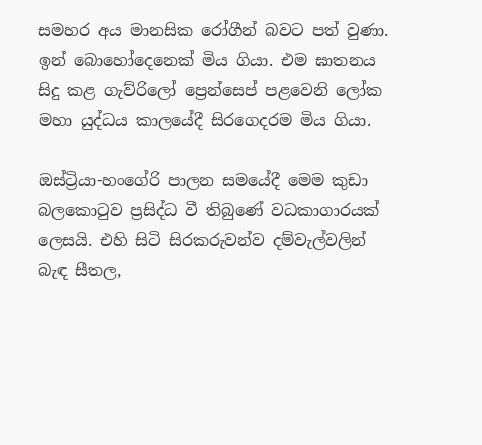සමහර අය මානසික රෝගීන් බවට පත් වුණා. ඉන් බොහෝදෙනෙක් මිය ගියා. එම ඝාතනය සිදු කළ ගැව්රිලෝ ප්‍රෙන්සෙප් පළවෙනි ලෝක මහා යුද්ධය කාලයේදී සිරගෙදරම මිය ගියා.

ඔස්ට්‍රියා-හංගේරි පාලන සමයේදී මෙම කුඩා බලකොටුව ප්‍රසිද්ධ වී තිබුණේ වධකාගාරයක් ලෙසයි. එහි සිටි සිරකරුවන්ව දම්වැල්වලින් බැඳ සීතල,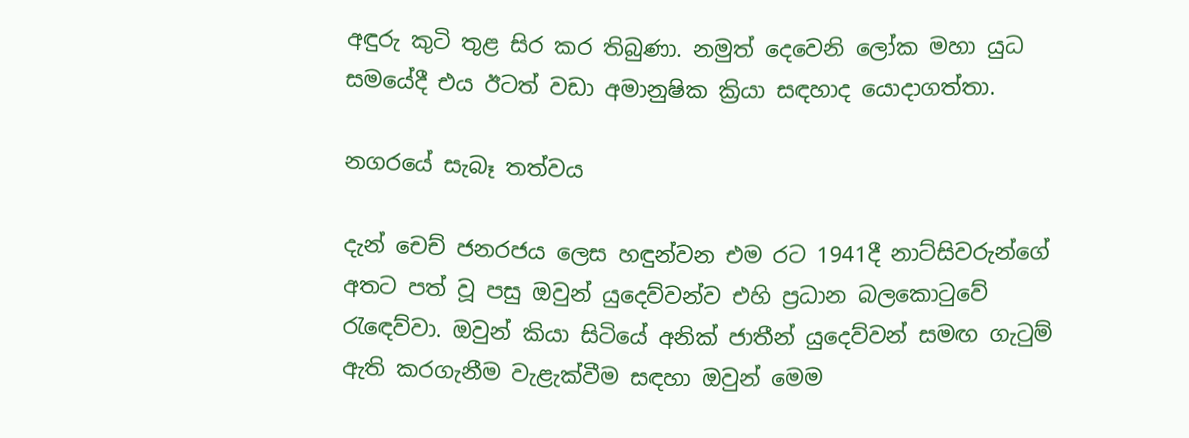අඳුරු කුටි තුළ සිර කර තිබුණා. නමුත් දෙවෙනි ලෝක මහා යුධ සමයේදී එය ඊටත් වඩා අමානුෂික ක්‍රියා සඳහාද යොදාගත්තා.

නගරයේ සැබෑ තත්වය

දැන් චෙච් ජනරජය ලෙස හඳුන්වන එම රට 1941දී නාට්සිවරුන්ගේ අතට පත් වූ පසු ඔවුන් යුදෙව්වන්ව එහි ප්‍රධාන බලකොටුවේ රැඳෙව්වා. ඔවුන් කියා සිටියේ අනික් ජාතීන් යුදෙව්වන් සමඟ ගැටුම් ඇති කරගැනීම වැළැක්වීම සඳහා ඔවුන් මෙම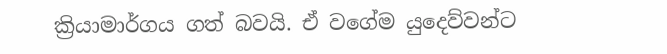ක්‍රියාමාර්ගය ගත් බවයි. ඒ වගේම යුදෙව්වන්ට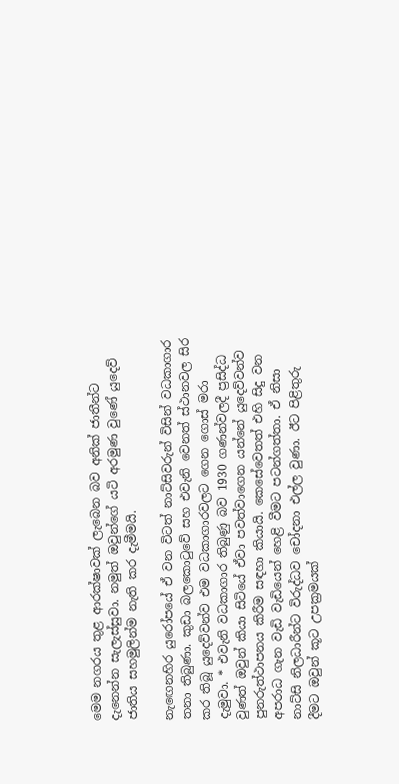මෙම නගරය තුළ ආරක්ෂාවක් ලැබෙන බව අනික් ජාතීන්ට දැනෙන්න සැලැස්සුවා. නමුත් ඔවුන්ගේ යටි අරමුණ වුණේ යුදෙව් ජාතිය සහමුලින්ම නැති කර දැමීමයි.

නැඟෙනහිර යුරෝපයේ ඒ වන විටත් නාට්සිවරුන් විසින් වධකාගාර තනා තිබුණා. කුඩා බලකොටුවේ සහ එවැනි වෙනත් ස්ථානවල සිර කර තිබූ යුදෙව්වන්ව එම වධකාගාරවලට ගෙන ගොස් මරා දැමුවා. * එවැනි වධකාගාර තිබුණු බව 1930 ගණන්වලදී ප්‍රසිද්ධ වුණත් ඔවුන් කියා සිටියේ ඒවා පවත්වාගෙන යන්නේ යුදෙව්වන්ව පුනරුත්ථාපනය කිරීම සඳහා කියායි. කෙසේවෙතත් එහි සිදු වන අපරාධ ගැන වැඩි වැඩියෙන් හෙළි වීමට පටන්ගත්තා. ඒ නිසා නාට්සි නිලධාරීන්ට විරුද්ධව චෝදනා එල්ල වුණා. ඊට පිළිතුරු දීමට ඔවුන් කූට උපක්‍රමයක්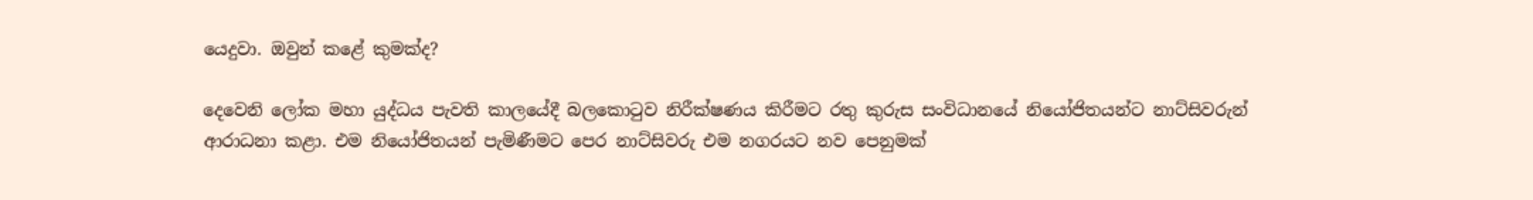යෙදුවා. ඔවුන් කළේ කුමක්ද?

දෙවෙනි ලෝක මහා යුද්ධය පැවති කාලයේදී බලකොටුව නිරීක්ෂණය කිරීමට රතු කුරුස සංවිධානයේ නියෝජිතයන්ට නාට්සිවරුන් ආරාධනා කළා. එම නියෝජිතයන් පැමිණීමට පෙර නාට්සිවරු එම නගරයට නව පෙනුමක්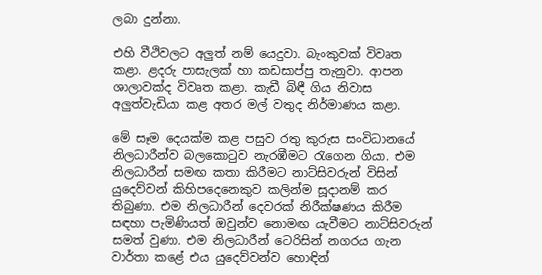ලබා දුන්නා.

එහි වීථිවලට අලුත් නම් යෙදුවා. බැංකුවක් විවෘත කළා. ළදරු පාසැලක් හා කඩසාප්පු තැනුවා. ආපන ශාලාවක්ද විවෘත කළා. කැඩී බිඳී ගිය නිවාස අලුත්වැඩියා කළ අතර මල් වතුද නිර්මාණය කළා.

මේ සෑම දෙයක්ම කළ පසුව රතු කුරුස සංවිධානයේ නිලධාරීන්ව බලකොටුව නැරඹීමට රැගෙන ගියා. එම නිලධාරීන් සමඟ කතා කිරීමට නාට්සිවරුන් විසින් යුදෙව්වන් කිහිපදෙනෙකුව කලින්ම සූදානම් කර තිබුණා. එම නිලධාරීන් දෙවරක් නිරීක්ෂණය කිරීම සඳහා පැමිණියත් ඔවුන්ව නොමඟ යැවීමට නාට්සිවරුන් සමත් වුණා. එම නිලධාරීන් ටෙරිසින් නගරය ගැන වාර්තා කළේ එය යුදෙව්වන්ව හොඳින්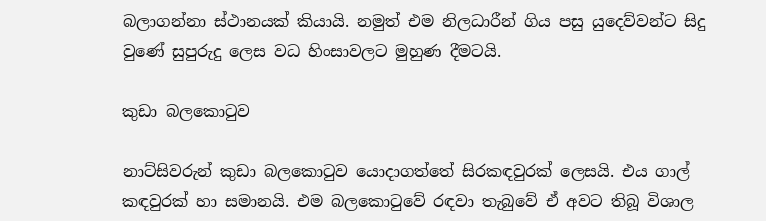බලාගන්නා ස්ථානයක් කියායි. නමුත් එම නිලධාරීන් ගිය පසු යුදෙව්වන්ට සිදු වුණේ සුපුරුදු ලෙස වධ හිංසාවලට මුහුණ දීමටයි.

කුඩා බලකොටුව

නාට්සිවරුන් කුඩා බලකොටුව යොදාගත්තේ සිරකඳවුරක් ලෙසයි. එය ගාල් කඳවුරක් හා සමානයි. එම බලකොටුවේ රඳවා තැබුවේ ඒ අවට තිබූ විශාල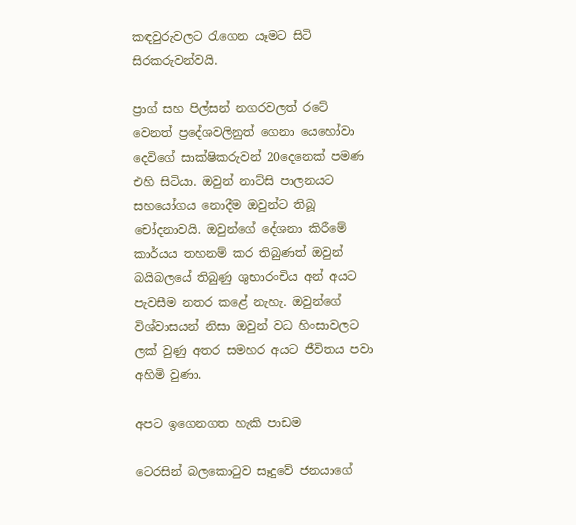කඳවුරුවලට රැගෙන යෑමට සිටි සිරකරුවන්වයි.

ප්‍රාග් සහ පිල්සන් නගරවලත් රටේ වෙනත් ප්‍රදේශවලිනුත් ගෙනා යෙහෝවා දෙවිගේ සාක්ෂිකරුවන් 20දෙනෙක් පමණ එහි සිටියා. ඔවුන් නාට්සි පාලනයට සහයෝගය නොදීම ඔවුන්ට තිබූ චෝදනාවයි. ඔවුන්ගේ දේශනා කිරීමේ කාර්යය තහනම් කර තිබුණත් ඔවුන් බයිබලයේ තිබුණු ශුභාරංචිය අන් අයට පැවසීම නතර කළේ නැහැ. ඔවුන්ගේ විශ්වාසයන් නිසා ඔවුන් වධ හිංසාවලට ලක් වුණු අතර සමහර අයට ජීවිතය පවා අහිමි වුණා.

අපට ඉගෙනගත හැකි පාඩම

ටෙරසින් බලකොටුව සෑදුවේ ජනයාගේ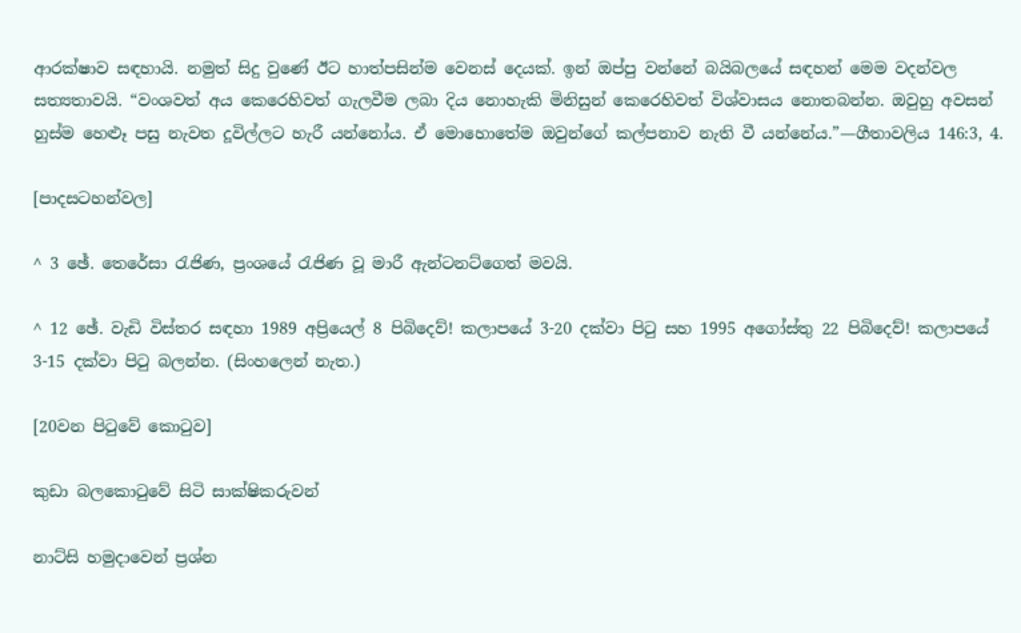ආරක්ෂාව සඳහායි. නමුත් සිදු වුණේ ඊට හාත්පසින්ම වෙනස් දෙයක්. ඉන් ඔප්පු වන්නේ බයිබලයේ සඳහන් මෙම වදන්වල සත්‍යතාවයි. “වංශවත් අය කෙරෙහිවත් ගැලවීම ලබා දිය නොහැකි මිනිසුන් කෙරෙහිවත් විශ්වාසය නොතබන්න. ඔවුහු අවසන් හුස්ම හෙළූ පසු නැවත දූවිල්ලට හැරී යන්නෝය. ඒ මොහොතේම ඔවුන්ගේ කල්පනාව නැති වී යන්නේය.”—ගීතාවලිය 146:3, 4.

[පාදසටහන්වල]

^ 3 ඡේ. තෙරේසා රැජිණ, ප්‍රංශයේ රැජිණ වූ මාරී ඇන්ටනට්ගෙත් මවයි.

^ 12 ඡේ. වැඩි විස්තර සඳහා 1989 අප්‍රියෙල් 8 පිබිදෙව්! කලාපයේ 3-20 දක්වා පිටු සහ 1995 අගෝස්තු 22 පිබිදෙව්! කලාපයේ 3-15 දක්වා පිටු බලන්න. (සිංහලෙන් නැත.)

[20වන පිටුවේ කොටුව]

කුඩා බලකොටුවේ සිටි සාක්ෂිකරුවන්

නාට්සි හමුදාවෙන් ප්‍රශ්න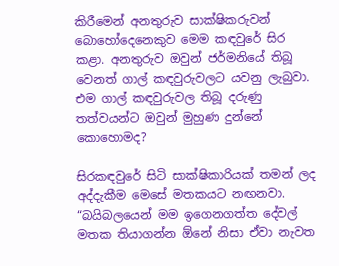කිරීමෙන් අනතුරුව සාක්ෂිකරුවන් බොහෝදෙනෙකුව මෙම කඳවුරේ සිර කළා. අනතුරුව ඔවුන් ජර්මනියේ තිබූ වෙනත් ගාල් කඳවුරුවලට යවනු ලැබුවා. එම ගාල් කඳවුරුවල තිබූ දරුණු තත්වයන්ට ඔවුන් මුහුණ දුන්නේ කොහොමද?

සිරකඳවුරේ සිටි සාක්ෂිකාරියක් තමන් ලද අද්දැකීම මෙසේ මතකයට නඟනවා. “බයිබලයෙන් මම ඉගෙනගත්ත දේවල් මතක තියාගන්න ඕනේ නිසා ඒවා නැවත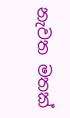නැවත මතක්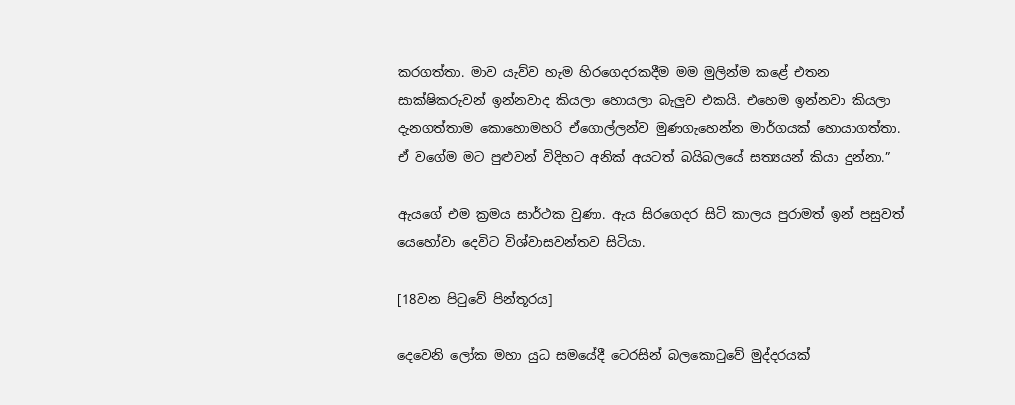කරගත්තා. මාව යැව්ව හැම හිරගෙදරකදීම මම මුලින්ම කළේ එතන සාක්ෂිකරුවන් ඉන්නවාද කියලා හොයලා බැලුව එකයි. එහෙම ඉන්නවා කියලා දැනගත්තාම කොහොමහරි ඒගොල්ලන්ව මුණගැහෙන්න මාර්ගයක් හොයාගත්තා. ඒ වගේම මට පුළුවන් විදිහට අනික් අයටත් බයිබලයේ සත්‍යයන් කියා දුන්නා.”

ඇයගේ එම ක්‍රමය සාර්ථක වුණා. ඇය සිරගෙදර සිටි කාලය පුරාමත් ඉන් පසුවත් යෙහෝවා දෙවිට විශ්වාසවන්තව සිටියා.

[18වන පිටුවේ පින්තූරය]

දෙවෙනි ලෝක මහා යුධ සමයේදී ටෙරසින් බලකොටුවේ මුද්දරයක්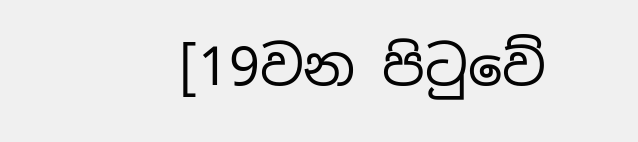[19වන පිටුවේ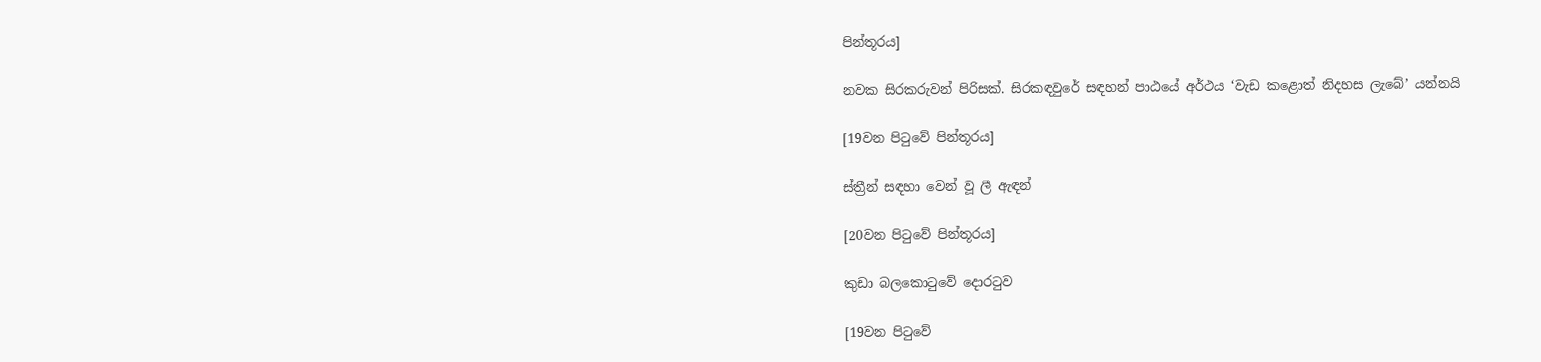පින්තූරය]

නවක සිරකරුවන් පිරිසක්. සිරකඳවුරේ සඳහන් පාඨයේ අර්ථය ‘වැඩ කළොත් නිදහස ලැබේ’ යන්නයි

[19වන පිටුවේ පින්තූරය]

ස්ත්‍රීන් සඳහා වෙන් වූ ලී ඇඳන්

[20වන පිටුවේ පින්තූරය]

කුඩා බලකොටුවේ දොරටුව

[19වන පිටුවේ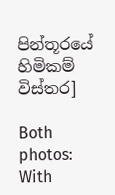පින්තූරයේ හිමිකම් විස්තර]

Both photos: With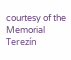courtesy of the Memorial Terezín